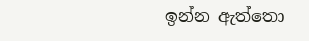ඉන්න ඇත්තො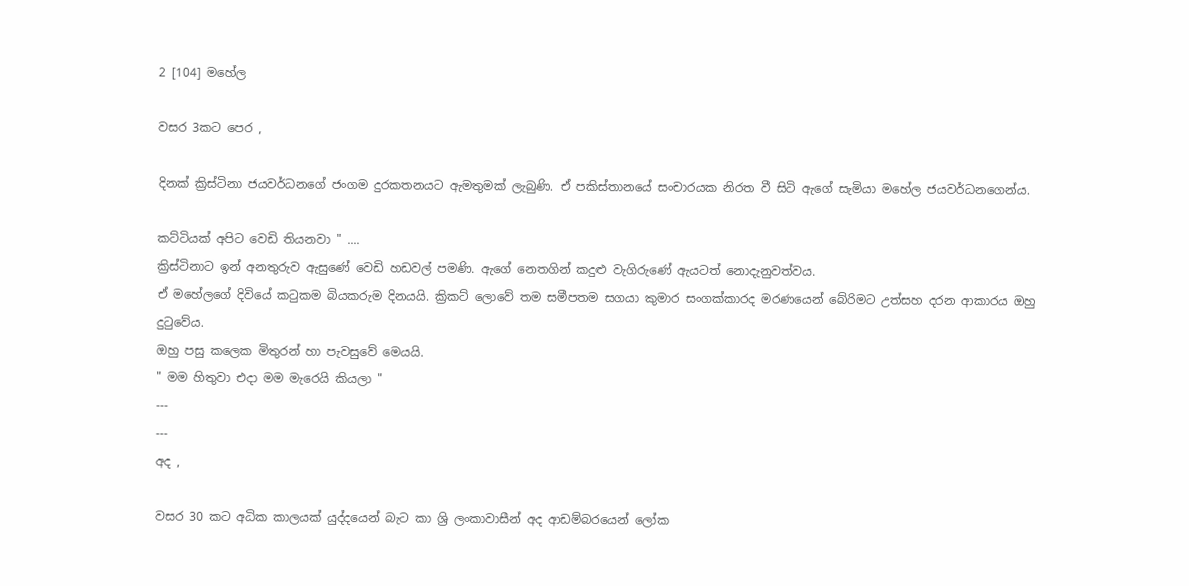2 [104] මහේල

වසර 3කට පෙර ,

දිනක් ක්‍රිස්ටිනා ජයවර්ධනගේ ජංගම දුරකතනයට ඇමතුමක් ලැබුණි. ඒ පකිස්තානයේ සංචාරයක නිරත වී සිටි ඇගේ සැමියා මහේල ජයවර්ධනගෙන්ය.

කට්ටියක් අපිට වෙඩි තියනවා " ....
ක්‍රිස්ටිනාට ඉන් අනතුරුව ඇසුණේ වෙඩි හඩවල් පමණි. ඇගේ නෙතගින් කදුළු වැගිරුණේ ඇයටත් නොදැනුවත්වය.
ඒ මහේලගේ දිවියේ කටුකම බියකරුම දිනයයි. ක්‍රිකට් ලොවේ තම සමීපතම සගයා කුමාර සංගක්කාරද මරණයෙන් බේරිමට උත්සහ දරන ආකාරය ඔහු දුටුවේය.
ඔහු පසු කලෙක මිතුරන් හා පැවසුවේ මෙයයි.
" මම හිතුවා එදා මම මැරෙයි කියලා "
---
---
අද ,

වසර 30 කට අධික කාලයක් යුද්දයෙන් බැට කා ශ්‍රි ලංකාවාසීන් අද ආඩම්බරයෙන් ලෝක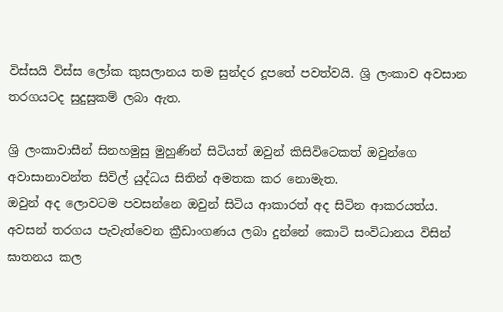විස්සයි විස්ස ලෝක කුසලානය තම සුන්දර දූපතේ පවත්වයි. ශ්‍රි ලංකාව අවසාන තරගයටද සුදුසුකම් ලබා ඇත.

ශ්‍රි ලංකාවාසීන් සිනහමුසු මුහුණින් සිටියත් ඔවුන් කිසිවිටෙකත් ඔවුන්ගෙ අවාසානාවන්ත සිවිල් යුද්ධය සිතින් අමතක කර නොමැත.
ඔවුන් අද ලොවටම පවසන්නෙ ඔවුන් සිටිය ආකාරත් අද සිටින ආකරයත්ය.
අවසන් තරගය පැවැත්වෙන ක්‍රීඩාංගණය ලබා දුන්නේ කොටි සංවිධානය විසින් ඝාතනය කල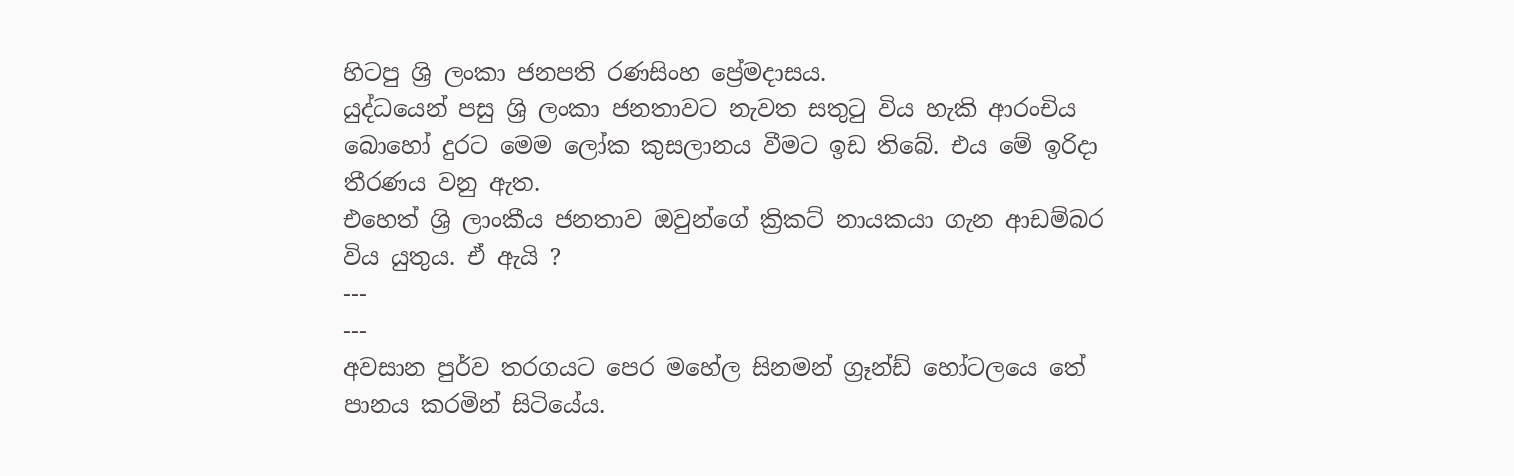හිටපු ශ්‍රි ලංකා ජනපති රණසිංහ ප්‍රේමදාසය.
යුද්ධයෙන් පසු ශ්‍රි ලංකා ජනතාවට නැවත සතුටු විය හැකි ආරංචිය බොහෝ දුරට මෙම ලෝක කුසලානය වීමට ඉඩ තිබේ. එය මේ ඉරිදා තීරණය වනු ඇත.
එහෙත් ශ්‍රි ලාංකීය ජනතාව ඔවුන්ගේ ක්‍රිකට් නායකයා ගැන ආඩම්බර විය යුතුය. ඒ ඇයි ?
---
---
අවසාන පුර්ව තරගයට පෙර මහේල සිනමන් ග්‍රෑන්ඩ් හෝටලයෙ තේ පානය කරමින් සිටියේය.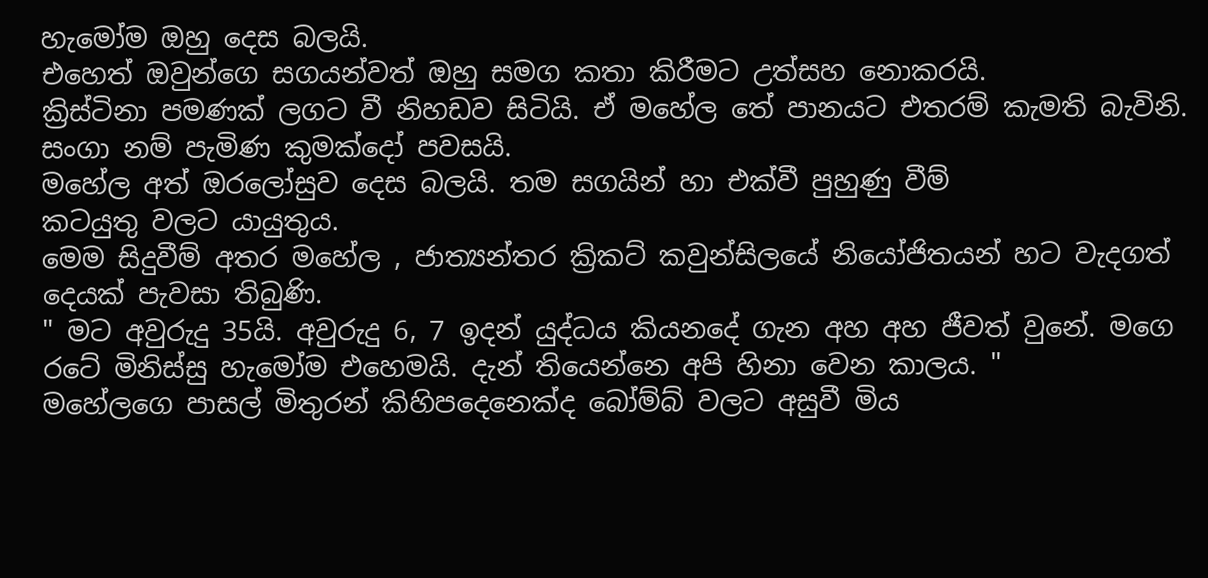හැමෝම ඔහු දෙස බලයි.
එහෙත් ඔවුන්ගෙ සගයන්වත් ඔහු සමග කතා කිරීමට උත්සහ නොකරයි.
ක්‍රිස්ටිනා පමණක් ලගට වී නිහඩව සිටියි. ඒ මහේල තේ පානයට එතරම් කැමති බැවිනි. සංගා නම් පැමිණ කුමක්දෝ පවසයි.
මහේල අත් ඔරලෝසුව දෙස බලයි. තම සගයින් හා එක්වී පුහුණු වීම්
කටයුතු වලට යායුතුය.
මෙම සිදුවීම් අතර මහේල , ජාත්‍යන්තර ක්‍රිකට් කවුන්සිලයේ නියෝජිතයන් හට වැදගත් දෙයක් පැවසා තිබුණි.
" මට අවුරුදු 35යි. අවුරුදු 6, 7 ඉදන් යුද්ධය කියනදේ ගැන අහ අහ ජීවත් වුනේ. මගෙ රටේ මිනිස්සු හැමෝම එහෙමයි. දැන් තියෙන්නෙ අපි හිනා වෙන කාලය. "
මහේලගෙ පාසල් මිතුරන් කිහිපදෙනෙක්ද බෝම්බ් වලට අසුවී මිය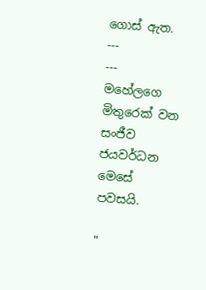ගොස් ඇත.
---
---
මහේලගෙ මිතුරෙක් වන සංජීව ජයවර්ධන මෙසේ පවසයි.

"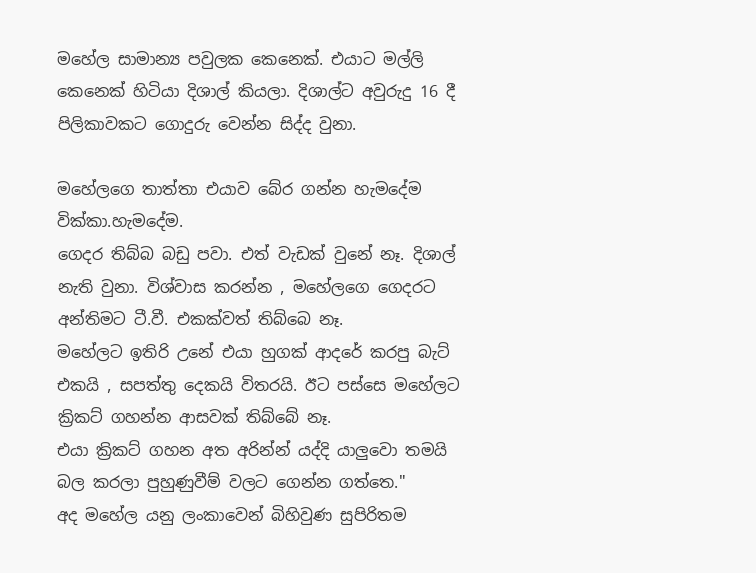මහේල සාමාන්‍ය පවුලක කෙනෙක්. එයාට මල්ලි කෙනෙක් හිටියා දිශාල් කියලා. දිශාල්ට අවුරුදු 16 දී පිලිකාවකට ගොදුරු වෙන්න සිද්ද වුනා.

මහේලගෙ තාත්තා එයාව බේර ගන්න හැමදේම වික්කා.හැමදේම.
ගෙදර තිබ්බ බඩු පවා. එත් වැඩක් වුනේ නෑ. දිශාල් නැති වුනා. විශ්වාස කරන්න , මහේලගෙ ගෙදරට අන්තිමට ටී.වී. එකක්වත් තිබ්බෙ නෑ.
මහේලට ඉතිරි උනේ එයා හුගක් ආදරේ කරපු බැට් එකයි , සපත්තු දෙකයි විතරයි. ඊට පස්සෙ මහේලට ක්‍රිකට් ගහන්න ආසවක් තිබ්බේ නෑ.
එයා ක්‍රිකට් ගහන අත අරින්න් යද්දි යාලුවො තමයි බල කරලා පුහුණුවීම් වලට ගෙන්න ගත්තෙ."
අද මහේල යනු ලංකාවෙන් බිහිවුණ සුපිරිතම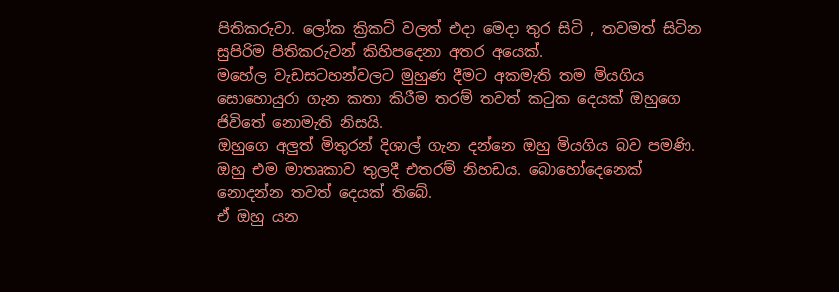පිතිකරුවා. ලෝක ක්‍රිකට් වලත් එදා මෙදා තුර සිටි , තවමත් සිටින සුපිරිම පිතිකරුවන් කිහිපදෙනා අතර අයෙක්.
මහේල වැඩසටහන්වලට මුහුණ දීමට අකමැති තම මියගිය සොහොයුරා ගැන කතා කිරීම තරම් තවත් කටුක දෙයක් ඔහුගෙ ජිවිතේ නොමැති නිසයි.
ඔහුගෙ අලුත් මිතුරන් දිශාල් ගැන දන්නෙ ඔහු මියගිය බව පමණි.
ඔහු එම මාතෘකාව තුලදී එතරම් නිහඩය. බොහෝදෙනෙක්
නොදන්න තවත් දෙයක් තිබේ.
ඒ ඔහු යන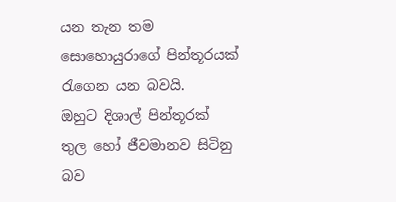යන තැන තම සොහොයුරාගේ පින්තූරයක් රැගෙන යන බවයි.
ඔහුට දිශාල් පින්තූරක් තුල හෝ ජීවමානව සිටිනු බව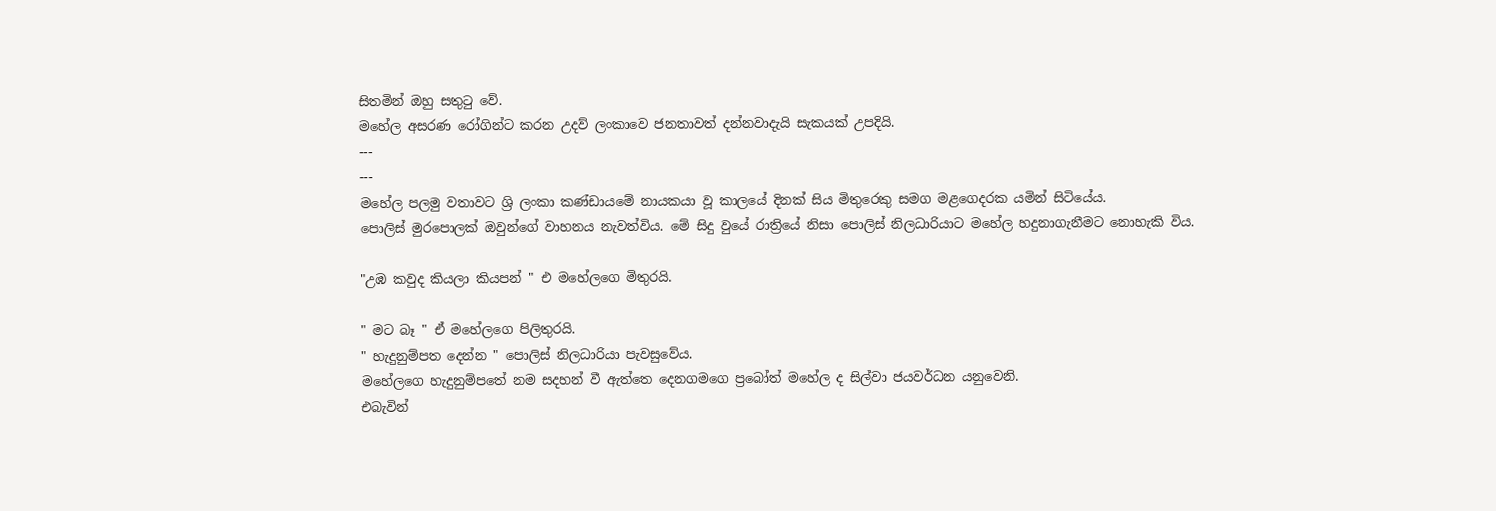සිතමින් ඔහු සතුටු වේ.
මහේල අසරණ රෝගින්ට කරන උදව් ලංකාවෙ ජනතාවත් දන්නවාදැයි සැකයක් උපදියි.
---
---
මහේල පලමු වතාවට ශ්‍රි ලංකා කණ්ඩායමේ නායකයා වූ කාලයේ දිනක් සිය මිතුරෙකු සමග මළගෙදරක යමින් සිටියේය.
පොලිස් මුරපොලක් ඔවුන්ගේ වාහනය නැවත්විය. මේ සිදු වුයේ රාත්‍රියේ නිසා පොලිස් නිලධාරියාට මහේල හදුනාගැනීමට නොහැකි විය.

"උඹ කවුද කියලා කියපන් " එ මහේලගෙ මිතුරයි.

" මට බෑ " ඒ මහේලගෙ පිලිතුරයි.
" හැදුනුම්පත දෙන්න " පොලිස් නිලධාරියා පැවසුවේය.
මහේලගෙ හැදුනුම්පතේ නම සදහන් වී ඇත්තෙ දෙනගමගෙ ප්‍රබෝත් මහේල ද සිල්වා ජයවර්ධන යනුවෙනි.
එබැවින්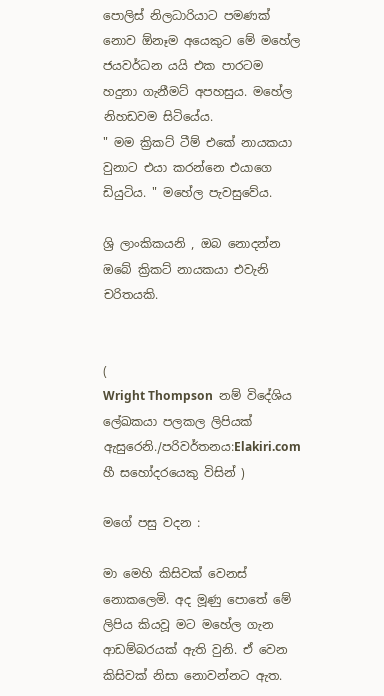පොලිස් නිලධාරියාට පමණක් නොව ඕනෑම අයෙකුට මේ මහේල ජයවර්ධන යයි එක පාරටම හදුනා ගැනීමට් අපහසුය. මහේල නිහඩවම සිටියේය.
" මම ක්‍රිකට් ටීම් එකේ නායකයා වුනාට එයා කරන්නෙ එයාගෙ ඩියුටිය. " මහේල පැවසුවේය.

ශ්‍රි ලාංකිකයනි , ඔබ නොදන්න ඔබේ ක්‍රිකට් නායකයා එවැනි චරිතයකි.


(
Wright Thompson  නම් විදේශිය ලේඛකයා පලකල ලිපියක් ඇසුරෙනි./පරිවර්තනය:Elakiri.com හී සහෝදරයෙකු විසින් )

මගේ පසු වදන :

මා මෙහි කිසිවක් වෙනස් නොකලෙමි. අද මූණු පොතේ මේ ලිපිය කියවූ මට මහේල ගැන ආඩම්බරයක් ඇති වුනි. ඒ වෙන කිසිවක් නිසා නොවන්නට ඇත.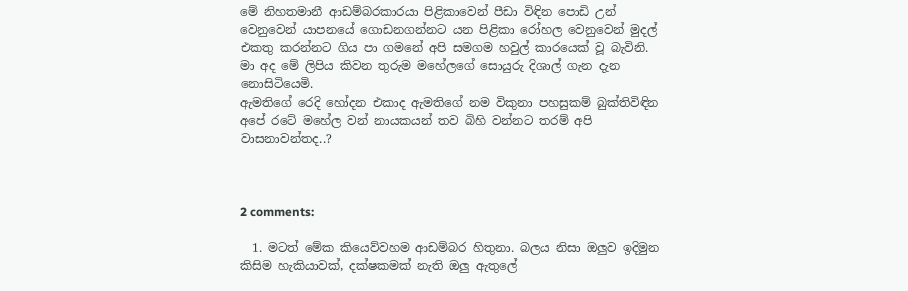මේ නිහතමානී ආඩම්බරකාරයා පිළිකාවෙන් පීඩා විඳින පොඩි උන් වෙනුවෙන් යාපනයේ ගොඩනගන්නට යන පිළිකා රෝහල වෙනුවෙන් මුදල් එකතු කරන්නට ගිය පා ගමනේ අපි සමගම හවුල් කාරයෙක් වූ බැවිනි. මා අද මේ ලිපිය කිවන තුරුම මහේලගේ සොයුරු දිශාල් ගැන දැන නොසිටියෙමි.
ඇමතිගේ රෙදි හෝදන එකාද ඇමතිගේ නම විකුනා පහසුකම් බුක්තිවිඳින අපේ රටේ මහේල වන් නායකයන් තව බිහි වන්නට තර‍ම් අපි වාසනාවන්තද..?



2 comments:

  1. මටත් මේක කියෙව්වහම ආඩම්බර හිතුනා. බලය නිසා ඔලුව ඉදිමුන කිසිම හැකියාවක්, දක්ෂකමක් නැති ඔලු ඇතුලේ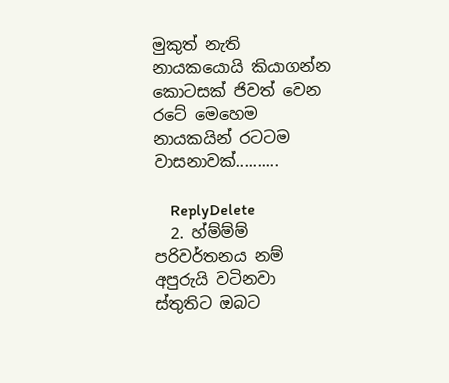මුකුත් නැති නායකයොයි කියාගන්න කොටසක් ජිවත් වෙන රටේ මෙහෙම නායකයින් රටටම වාසනාවක්..........

    ReplyDelete
  2. හ්ම්ම්ම් පරිවර්තනය නම් අපුරුයි වටිනවා ස්තුතිට ඔබට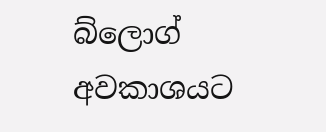බ්ලොග් අවකාශයට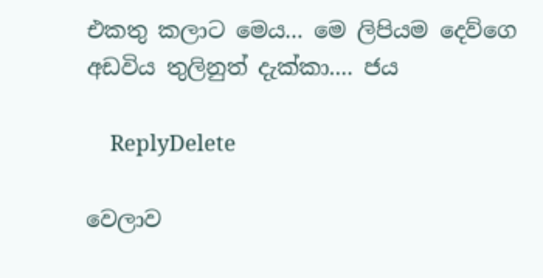එකතු කලාට මෙය... මෙ ලිපියම දෙව්ගෙ අඩවිය තුලිනුත් දැක්කා.... ජය

    ReplyDelete

වෙලාව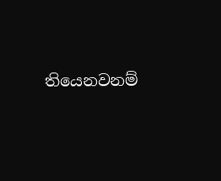තියෙනවනම්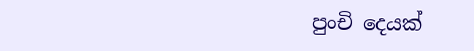පුංචි දෙයක්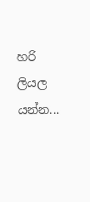හරි ලියල යන්න...